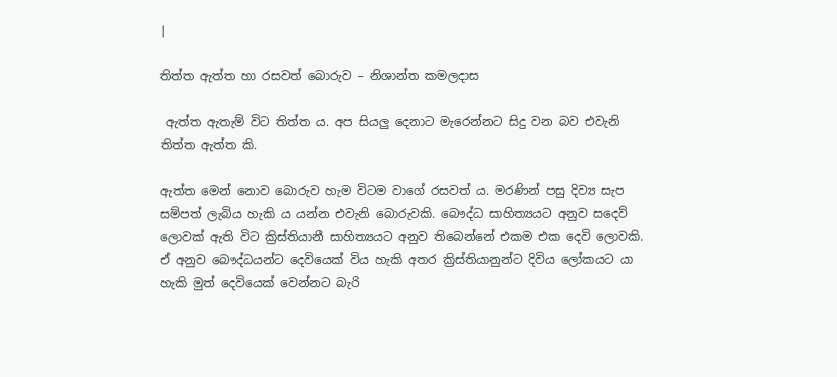|

තිත්ත ඇත්ත හා රසවත් බොරුව – නිශාන්ත කමලදාස

 ඇත්ත ඇතැම් විට තිත්ත ය. අප සියලු දෙනාට මැරෙන්නට සිදු වන බව එවැනි තිත්ත ඇත්ත කි.

ඇත්ත මෙන් නොව බොරුව හැම විටම වාගේ රසවත් ය. මරණින් පසු දිව්‍ය සැප සම්පත් ලැබිය හැකි ය යන්න එවැනි බොරුවකි. බෞද්ධ සාහිත්‍යයට අනුව සදෙව් ලොවක් ඇති විට ක්‍රිස්තියානී සාහිත්‍යයට අනුව තිබෙන්නේ එකම එක දෙවි ලොවකි. ඒ අනුව බෞද්ධයන්ට දෙවියෙක් විය හැකි අතර ක්‍රිස්තියානුන්ට දිවිය ලෝකයට යා හැකි මුත් දෙවියෙක් වෙන්නට බැරි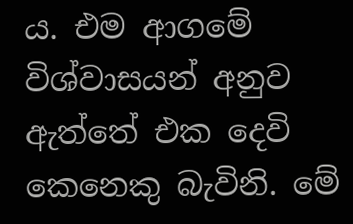ය. එම ආගමේ විශ්වාසයන් අනුව ඇත්තේ එක දෙවි කෙනෙකු බැවිනි. මේ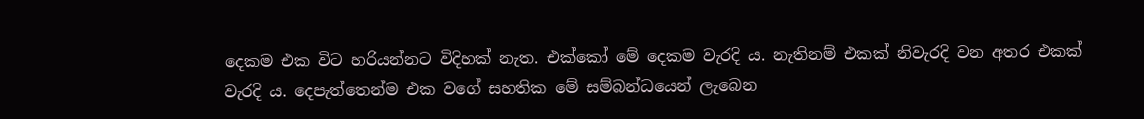දෙකම එක විට හරියන්නට විදිහක් නැත. එක්කෝ මේ දෙකම වැරදි ය. නැතිනම් එකක් නිවැරදි වන අතර එකක් වැරදි ය. දෙපැත්තෙන්ම එක වගේ සහතික මේ සම්බන්ධයෙන් ලැබෙන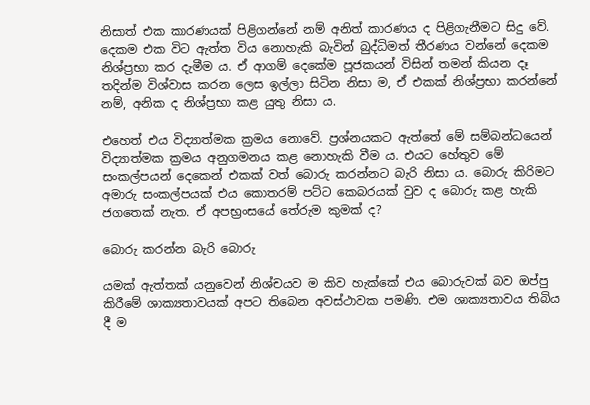නිසාත් එක කාරණයක් පිළිගන්නේ නම් අනිත් කාරණය ද පිළිගැනීමට සිදු වේ. දෙකම එක විට ඇත්ත විය නොහැකි බැවින් බුද්ධිමත් තීරණය වන්නේ දෙකම නිශ්ප්‍රභා කර දැමීම ය. ඒ ආගම් දෙකේම පූජකයන් විසින් තමන් කියන දෑ තදින්ම විශ්වාස කරන ලෙස ඉල්ලා සිටින නිසා ම, ඒ එකක් නිශ්ප්‍රභා කරන්නේ නම්, අනික ද නිශ්ප්‍රභා කළ යුතු නිසා ය.

එහෙත් එය විද්‍යාත්මක ක්‍රමය නොවේ. ප්‍රශ්නයකට ඇත්තේ මේ සම්බන්ධයෙන් විද්‍යාත්මක ක්‍රමය අනුගමනය කළ නොහැකි වීම ය. එයට හේතුව මේ සංකල්පයන් දෙකෙන් එකක් වත් බොරු කරන්නට බැරි නිසා ය. බොරු කිරිමට අමාරු සංකල්පයක් එය කොතරම් පට්ට කෙබරයක් වුව ද බොරු කළ හැකි ජගතෙක් නැත. ඒ අපභ්‍රංසයේ තේරුම කුමක් ද?

බොරු කරන්න බැරි බොරු

යමක් ඇත්තක් යනුවෙන් නිශ්චයව ම කිව හැක්කේ එය බොරුවක් බව ඔප්පු කිරීමේ ශාක්‍යතාවයක් අපට තිබෙන අවස්ථාවක පමණි. එම ශාක්‍යතාවය තිබිය දී ම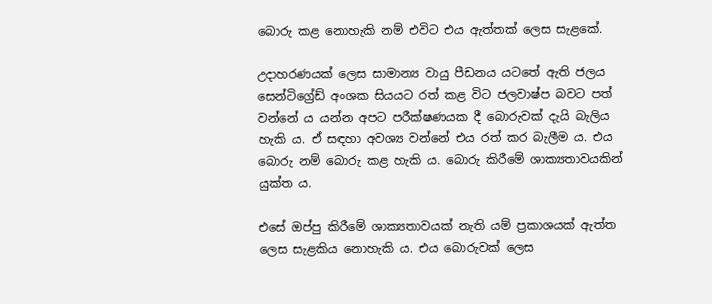බොරු කළ නොහැකි නම් එවිට එය ඇත්තක් ලෙස සැළකේ.

උදාහරණයක් ලෙස සාමාන්‍ය වායු පීඩනය යටතේ ඇති ජලය සෙන්ටිග්‍රේඩ් අංශක සියයට රත් කළ විට ජලවාෂ්ප බවට පත් වන්නේ ය යන්න අපට පරීක්ෂණයක දී බොරුවක් දැයි බැලිය හැකි ය. ඒ සඳහා අවශ්‍ය වන්නේ එය රත් කර බැලීම ය. එය බොරු නම් බොරු කළ හැකි ය. බොරු කිරීමේ ශාක්‍යතාවයකින් යුක්ත ය.

එසේ ඔප්පු කිරීමේ ශාක්‍යතාවයක් නැති යම් ප්‍රකාශයක් ඇත්ත ලෙස සැළකිය නොහැකි ය. එය බොරුවක් ලෙස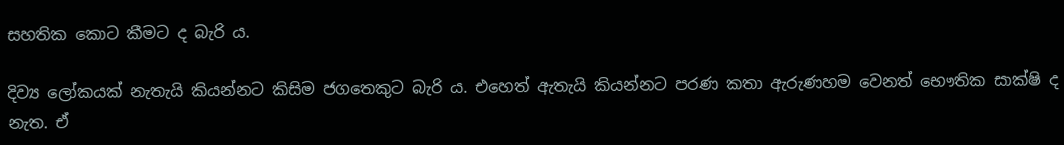සහතික කොට කීමට ද බැරි ය.

දිව්‍ය ලෝකයක් නැතැයි කියන්නට කිසිම ජගතෙකුට බැරි ය. එහෙත් ඇතැයි කියන්නට පරණ කතා ඇරුණහම වෙනත් භෞතික සාක්ෂි ද නැත. ඒ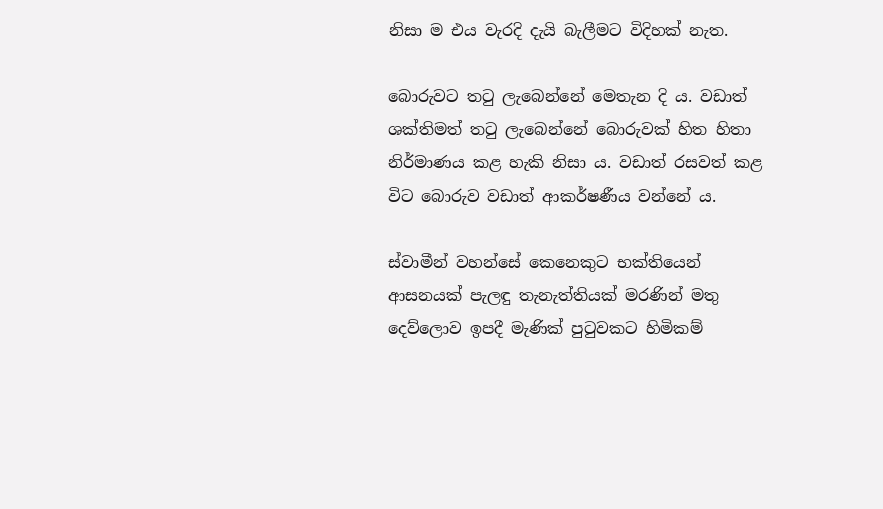නිසා ම එය වැරදි දැයි බැලීමට විදිහක් නැත.

බොරුවට තටු ලැබෙන්නේ මෙතැන දි ය. වඩාත් ශක්තිමත් තටු ලැබෙන්නේ බොරුවක් හිත හිතා නිර්මාණය කළ හැකි නිසා ය. වඩාත් රසවත් කළ විට බොරුව වඩාත් ආකර්ෂණීය වන්නේ ය.

ස්වාමීන් වහන්සේ කෙනෙකුට භක්තියෙන් ආසනයක් පැලඳු තැනැත්තියක් මරණින් මතු දෙව්ලොව ඉපදී මැණික් පුටුවකට හිමිකම්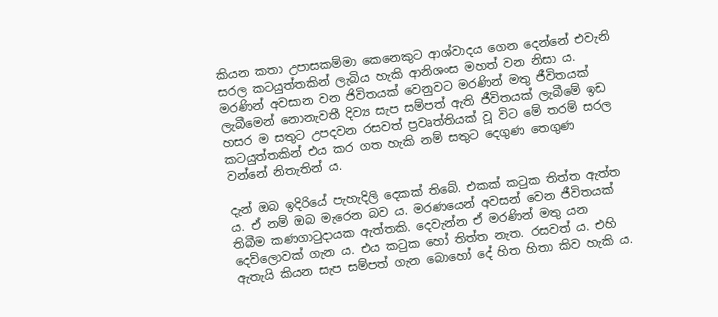කියන කතා උපාසකම්මා කෙනෙකුට ආශ්වාදය ගෙන දෙන්නේ එවැනි සරල කටයුත්තකින් ලැබිය හැකි ආනිශංස මහත් වන නිසා ය. මරණින් අවසාන වන ජිවිතයක් වෙනුවට මරණින් මතු ජීවිතයක් ලැබීමෙන් නොනැවතී දිව්‍ය සැප සම්පත් ඇති ජීවිතයක් ලැබීමේ ඉඩ හසර ම සතුට උපදවන රසවත් ප්‍රවෘත්තියක් වූ විට මේ තරම් සරල කටයුත්තකින් එය කර ගත හැකි නම් සතුට දෙගුණ තෙගුණ වන්නේ නිතැතින් ය.

දැන් ඔබ ඉදිරියේ පැහැදිලි දෙකක් තිබේ. එකක් කටුක තිත්ත ඇත්ත ය. ඒ නම් ඔබ මැරෙන බව ය. මරණයෙන් අවසන් වෙන ජීවිතයක් තිබීම කණගාටුදායක ඇත්තකි. දෙවැන්න ඒ මරණින් මතු යන දෙව්ලොවක් ගැන ය. එය කටුක හෝ තිත්ත නැත. රසවත් ය. එහි ඇතැයි කියන සැප සම්පත් ගැන බොහෝ දේ හිත හිතා කිව හැකි ය.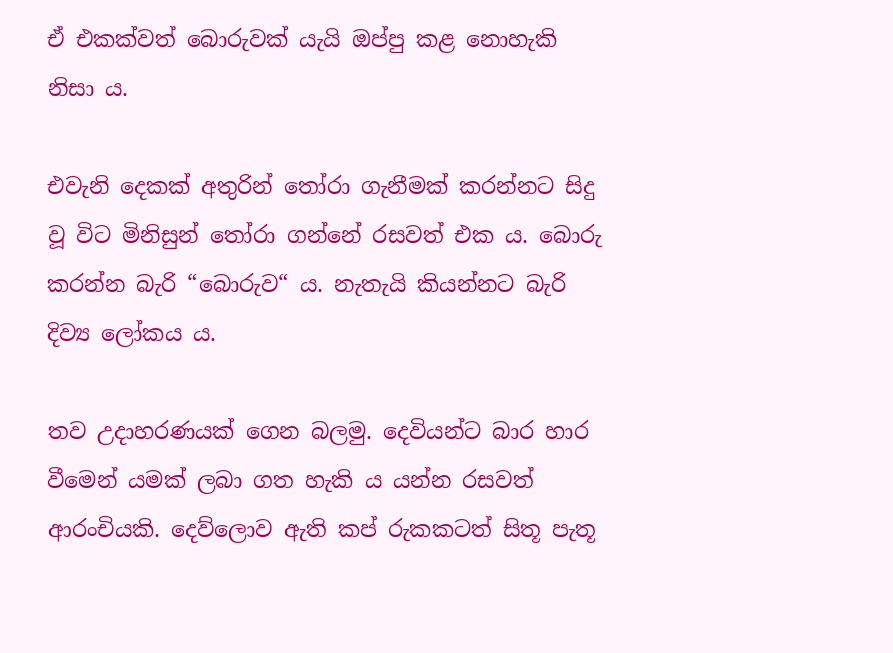ඒ එකක්වත් බොරුවක් යැයි ඔප්පු කළ නොහැකි නිසා ය.

එවැනි දෙකක් අතුරින් තෝරා ගැනීමක් කරන්නට සිදු වූ විට මිනිසුන් තෝරා ගන්නේ රසවත් එක ය. බොරු කරන්න බැරි “බොරුව“ ය. නැතැයි කියන්නට බැරි දිව්‍ය ලෝකය ය.

තව උදාහරණයක් ගෙන බලමු. දෙවියන්ට බාර හාර වීමෙන් යමක් ලබා ගත හැකි ය යන්න රසවත් ආරංචියකි. දෙව්ලොව ඇති කප් රුකකටත් සිතූ පැතූ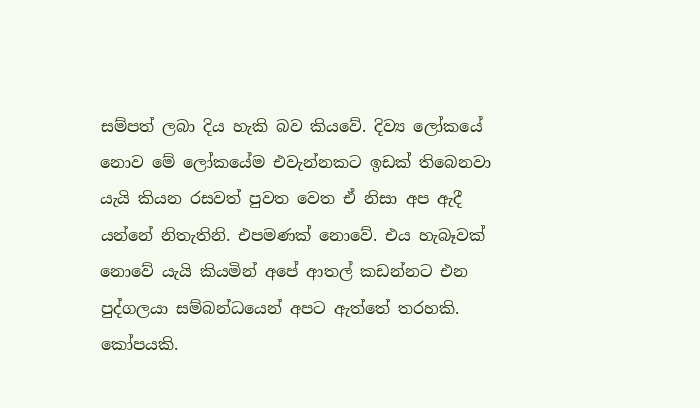සම්පත් ලබා දිය හැකි බව කියවේ. දිව්‍ය ලෝකයේ නොව මේ ලෝකයේම එවැන්නකට ඉඩක් තිබෙනවා යැයි කියන රසවත් පුවත වෙත ඒ නිසා අප ඇදී යන්නේ නිතැතිනි. එපමණක් නොවේ. එය හැබෑවක් නොවේ යැයි කියමින් අපේ ආතල් කඩන්නට එන පුද්ගලයා සම්බන්ධයෙන් අපට ඇත්තේ තරහකි. කෝපයකි.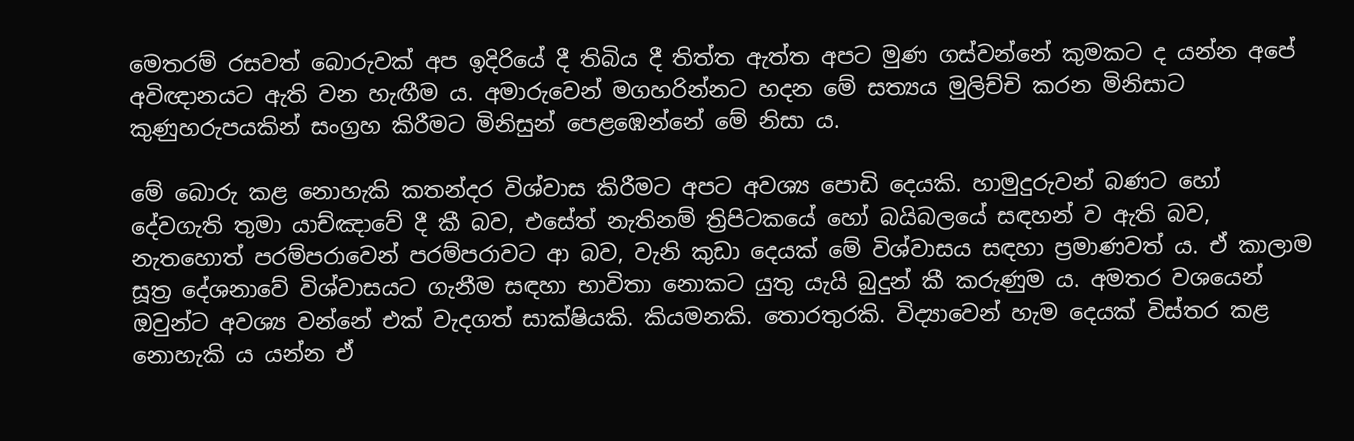මෙතරම් රසවත් බොරුවක් අප ඉදිරියේ දී තිබිය දී තිත්ත ඇත්ත අපට මුණ ගස්වන්නේ කුමකට ද යන්න අපේ අවිඥානයට ඇති වන හැඟීම ය. අමාරුවෙන් මගහරින්නට හදන මේ සත්‍යය මුලිච්චි කරන මිනිසාට කුණුහරුපයකින් සංග්‍රහ කිරීමට මිනිසුන් පෙළඹෙන්නේ මේ නිසා ය.

මේ බොරු කළ නොහැකි කතන්දර විශ්වාස කිරීමට අපට අවශ්‍ය පොඩි දෙයකි. හාමුදුරුවන් බණට හෝ දේවගැති තුමා යාච්ඤාවේ දී කී බව, එසේත් නැතිනම් ත්‍රිපිටකයේ හෝ බයිබලයේ සඳහන් ව ඇති බව, නැතහොත් පරම්පරාවෙන් පරම්පරාවට ආ බව, වැනි කුඩා දෙයක් මේ විශ්වාසය සඳහා ප්‍රමාණවත් ය. ඒ කාලාම සූත්‍ර දේශනාවේ විශ්වාසයට ගැනීම සඳහා භාවිතා නොකට යුතු යැයි බුදුන් කී කරුණුම ය. අමතර වශයෙන් ඔවුන්ට අවශ්‍ය වන්නේ එක් වැදගත් සාක්ෂියකි. කියමනකි. තොරතුරකි. විද්‍යාවෙන් හැම දෙයක් විස්තර කළ නොහැකි ය යන්න ඒ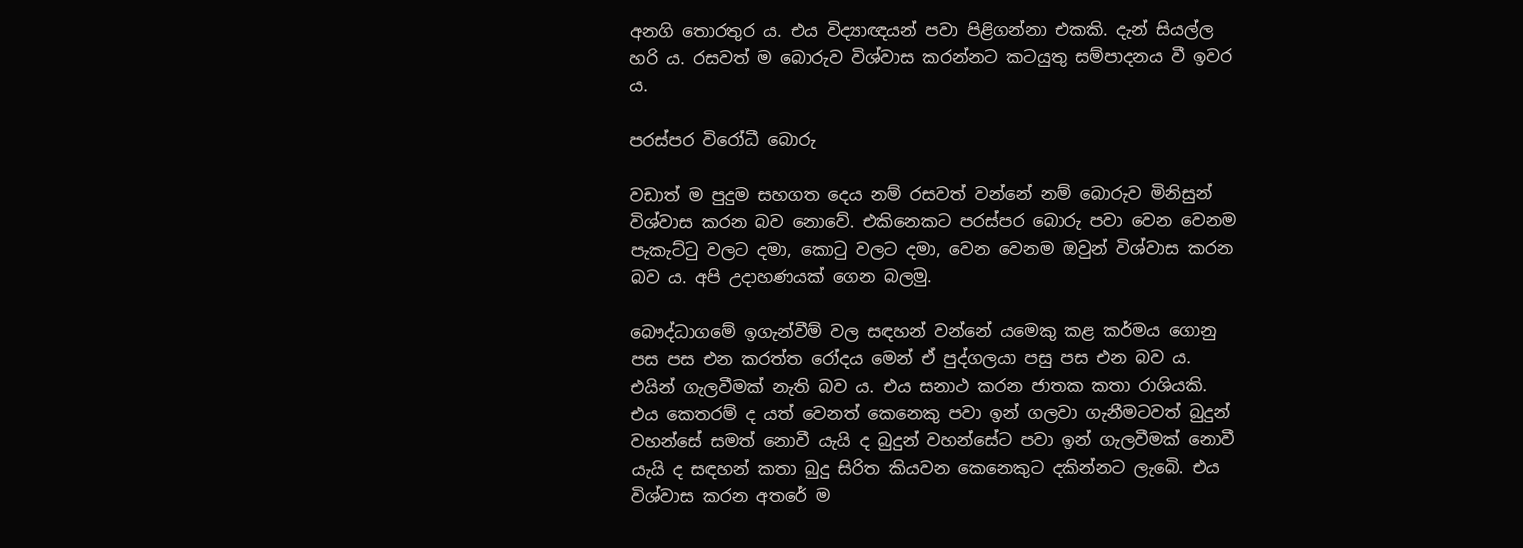අනගි තොරතුර ය. එය විද්‍යාඥයන් පවා පිළිගන්නා එකකි. දැන් සියල්ල හරි ය. රසවත් ම බොරුව විශ්වාස කරන්නට කටයුතු සම්පාදනය වී ඉවර ය.

පරස්පර විරෝධී බොරු

වඩාත් ම පුදුම සහගත දෙය නම් රසවත් වන්නේ නම් බොරුව මිනිසුන් විශ්වාස කරන බව නොවේ. එකිනෙකට පරස්පර බොරු පවා වෙන වෙනම පැකැට්ටු වලට දමා, කොටු වලට දමා, වෙන වෙනම ඔවුන් විශ්වාස කරන බව ය. අපි උදාහණයක් ගෙන බලමු.

බෞද්ධාගමේ ඉගැන්වීම් වල සඳහන් වන්නේ යමෙකු කළ කර්මය ගොනු පස පස එන කරත්ත රෝදය මෙන් ඒ පුද්ගලයා පසු පස එන බව ය. එයින් ගැලවීමක් නැති බව ය. එය සනාථ කරන ජාතක කතා රාශියකි. එය කෙතරම් ද යත් වෙනත් කෙනෙකු පවා ඉන් ගලවා ගැනීමටවත් බුදුන් වහන්සේ සමත් නොවී යැයි ද බුදුන් වහන්සේට පවා ඉන් ගැලවීමක් නොවී යැයි ද සඳහන් කතා බුදු සිරිත කියවන කෙනෙකුට දකින්නට ලැබෙි. එය විශ්වාස කරන අතරේ ම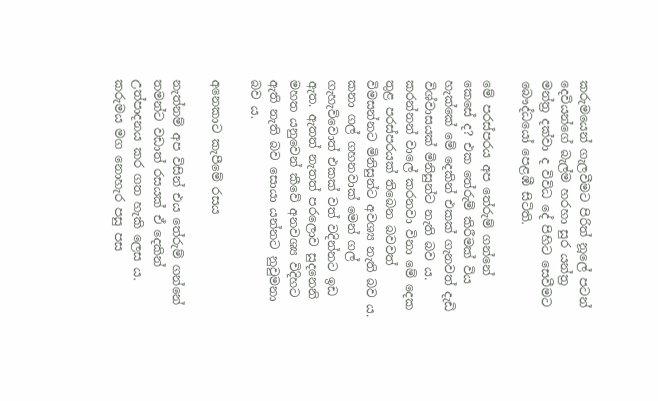කරුමයෙන් ගැලවීමට පිරිත් නූලේ පටන් දෙවියන්ගේ බැල්ම හරහා සුර යන්ත්‍ර මන්ත්‍ර දක්වා ද විවිධ දේ පිහිට සෙවීමට බෞද්ධයෝ පෙළඹී සිටිති.

මේ පරස්පරය අප තේරුම් ගන්නේ කෙසේ ද? එක තේරුම් කිරීමක් විය හැක්කේ මේ දෙකින් එකක් ගැනවත් දැඩි විශ්වාසයක් මිනිසුන්ට නැති බව ය. කරන්නන් වාලේ කරනවා විනා මේ දෙක තුළ පරස්පරයක් තිබෙන බවවත් විමසන්නට මිනිසුන්ට අවශ්‍ය නැති බව ය. කනා ගල් ගහනවාක් මෙන් ගල් ගැහැව්වොත් එකක් වත් වදින්නට ඉඩ ඇත. ඇතත් නැතත් පරලොව සුදනෙනි මහත යනුවෙන් කීවේ අනවශ්‍ය විදිහට ඇති නැති බව සොයා යන්නට නුවුමනා බව ය.

අනෙකාට කැපීමේ රසය

නැත්නම් අප විසින් එය තේරුම් ගන්නේ තමන්ට වඩාත් රසයක් ඒ දෙකින් උත්පාදනය කර ගත හැකි ලෙස ය. කරුමය මග නොහැර පසු පස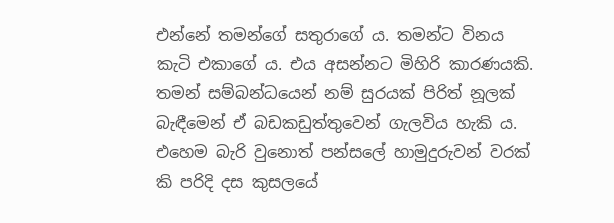එන්නේ තමන්ගේ සතුරාගේ ය. තමන්ට විනය කැටි එකාගේ ය. එය අසන්නට මිහිරි කාරණයකි. තමන් සම්බන්ධයෙන් නම් සුරයක් පිරිත් නූලක් බැඳීමෙන් ඒ බඩකඩුත්තුවෙන් ගැලවිය හැකි ය. එහෙම බැරි වුනොත් පන්සලේ හාමුදුරුවන් වරක් කි පරිදි දස කුසලයේ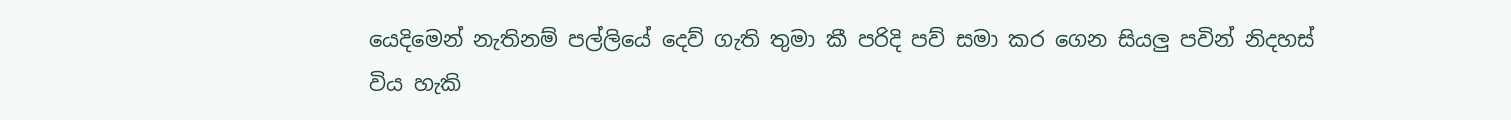යෙදිමෙන් නැතිනම් පල්ලියේ දෙව් ගැති තුමා කී පරිදි පව් සමා කර ගෙන සියලු පවින් නිදහස් විය හැකි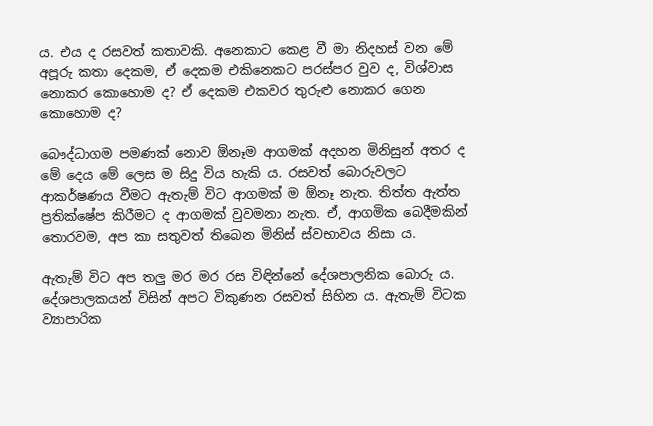ය. එය ද රසවත් කතාවකි. අනෙකාට කෙළ වී මා නිදහස් වන මේ අපූරු කතා දෙකම, ඒ දෙකම එකිනෙකට පරස්පර වුව ද, විශ්වාස නොකර කොහොම ද? ඒ දෙකම එකවර තුරුළු නොකර ගෙන කොහොම ද?

බෞද්ධාගම පමණක් නොව ඕනෑම ආගමක් අදහන මිනිසුන් අතර ද මේ දෙය මේ ලෙස ම සිදු විය හැකි ය. රසවත් බොරුවලට ආකර්ෂණය වීමට ඇතැම් විට ආගමක් ම ඕනෑ නැත. තිත්ත ඇත්ත ප්‍රතික්ෂේප කිරීමට ද ආගමක් වුවමනා නැත. ඒ, ආගමික බෙදීමකින් තොරවම, අප කා සතුවත් තිබෙන මිනිස් ස්වභාවය නිසා ය.

ඇතැම් විට අප තලු මර මර රස විඳින්නේ දේශපාලනික බොරු ය. දේශපාලකයන් විසින් අපට විකුණන රසවත් සිහින ය. ඇතැම් විටක ව්‍යාපාරික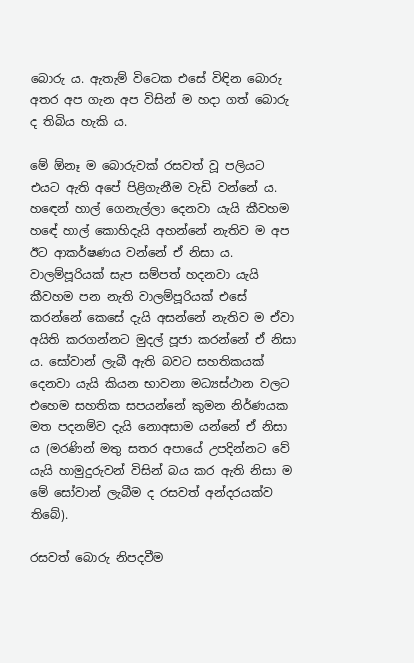බොරු ය. ඇතැම් විටෙක එසේ විඳින බොරු අතර අප ගැන අප විසින් ම හදා ගත් බොරු ද තිබිය හැකි ය.

මේ ඕනෑ ම බොරුවක් රසවත් වූ පලියට එයට ඇති අපේ පිළිගැනීම වැඩි වන්නේ ය. හඳෙන් හාල් ගෙනැල්ලා දෙනවා යැයි කීවහම හඳේ හාල් කොහිදැයි අහන්නේ නැතිව ම අප ඊට ආකර්ෂණය වන්නේ ඒ නිසා ය. වාලම්පූරියක් සැප සම්පත් හදනවා යැයි කීවහම පන නැති වාලම්පූරියක් එසේ කරන්නේ කෙසේ දැයි අසන්නේ නැතිව ම ඒවා අයිති කරගන්නට මුදල් පූජා කරන්නේ ඒ නිසා ය. සෝවාන් ලැබී ඇති බවට සහතිකයක් දෙනවා යැයි කියන භාවනා මධ්‍යස්ථාන වලට එහෙම සහතික සපයන්නේ කුමන නිර්ණයක මත පදනම්ව දැයි නොඅසාම යන්නේ ඒ නිසා ය (මරණින් මතු සතර අපායේ උපදින්නට වේ යැයි හාමුදුරුවන් විසින් බය කර ඇති නිසා ම මේ සෝවාන් ලැබීම ද රසවත් අන්දරයක්ව තිබේ).

රසවත් බොරු නිපදවීම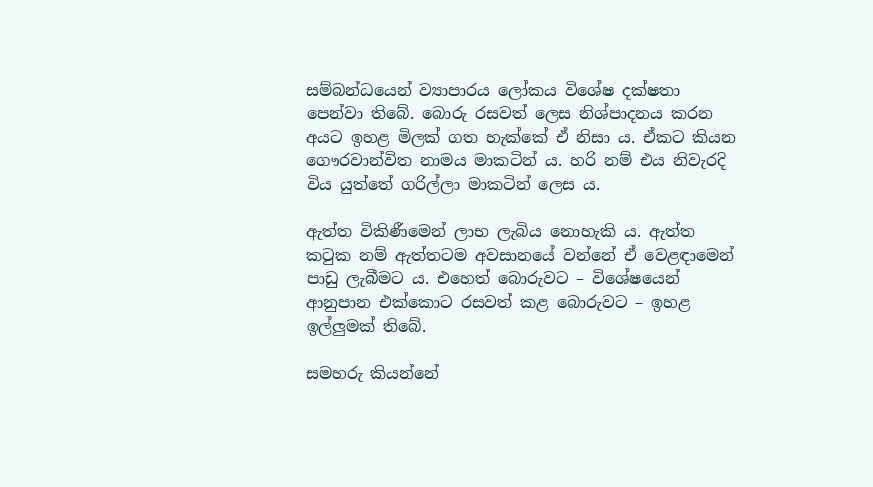සම්බන්ධයෙන් ව්‍යාපාරය ලෝකය විශේෂ දක්ෂතා පෙන්වා තිබේ. බොරු රසවත් ලෙස නිශ්පාදනය කරන අයට ඉහළ මිලක් ගත හැක්කේ ඒ නිසා ය. ඒකට කියන ගෞරවාන්විත නාමය මාකටින් ය. හරි නම් එය නිවැරදි විය යුත්තේ ගරිල්ලා මාකටින් ලෙස ය.

ඇත්ත විකිණීමෙන් ලාභ ලැබිය නොහැකි ය. ඇත්ත කටුක නම් ඇත්තටම අවසානයේ වන්නේ ඒ වෙළඳාමෙන් පාඩු ලැබීමට ය. එහෙත් බොරුවට – විශේෂයෙන් ආනුපාන එක්කොට රසවත් කළ බොරුවට – ඉහළ ඉල්ලුමක් තිබේ.

සමහරු කියන්නේ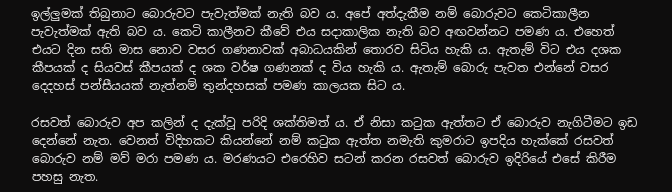ඉල්ලුමක් තිබුනාට බොරුවට පැවැත්මක් නැති බව ය. අපේ අත්දැකීම නම් බොරුවට කෙටිකාලීන පැවැත්මක් ඇති බව ය. කෙටි කාලීනව කීවේ එය සදාකාලික නැති බව අඟවන්නට පමණ ය. එහෙත් එයට දින සති මාස නොව වසර ගණනාවක් අබාධයකින් තොරව සිටිය හැකි ය. ඇතැම් විට එය දශක කීපයක් ද සියවස් කීපයක් ද ශක වර්ෂ ගණනක් ද විය හැකි ය. ඇතැම් බොරු පැවත එන්නේ වසර දෙදහස් පන්සීයයක් නැත්නම් තුන්දහසක් පමණ කාලයක සිට ය.

රසවත් බොරුව අප කලින් ද දැක්වූ පරිදි ශක්තිමත් ය. ඒ නිසා කටුක ඇත්තට ඒ බොරුව නැගිටීමට ඉඩ දෙන්නේ නැත. වෙනත් විදිහකට කියන්නේ නම් කටුක ඇත්ත නමැති කුමරාට ඉපදිය හැක්කේ රසවත් බොරුව නම් මව් මරා පමණ ය. මරණයට එරෙහිව සටන් කරන රසවත් බොරුව ඉදිරියේ එසේ කිරීම පහසු නැත.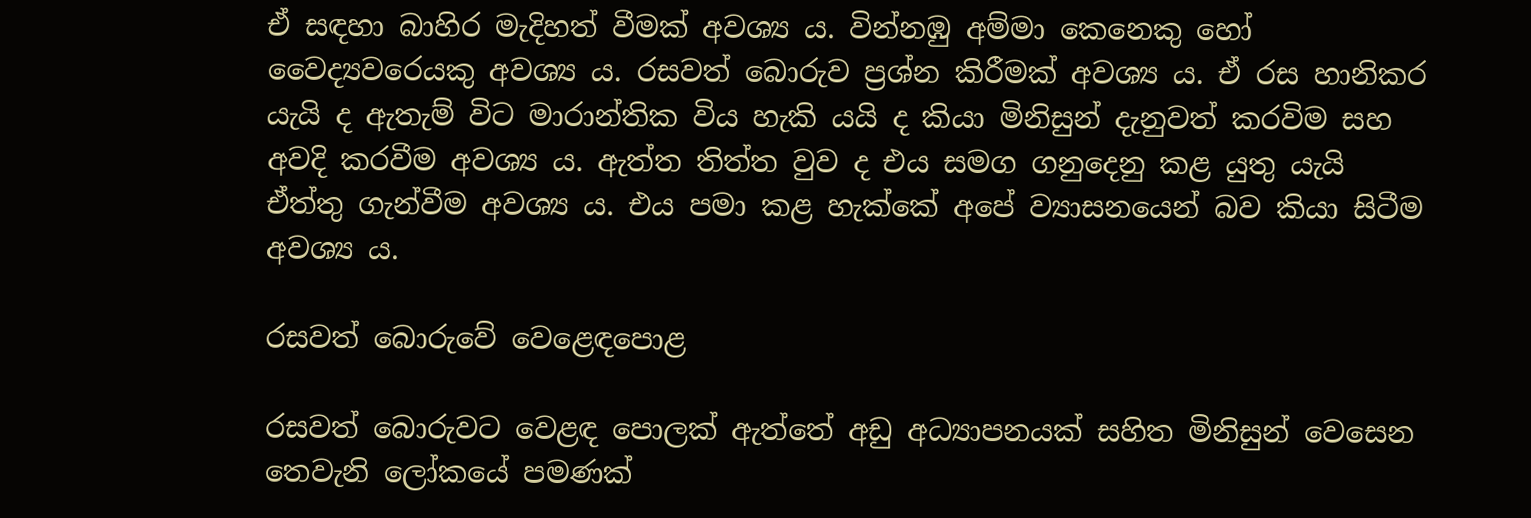ඒ සඳහා බාහිර මැදිහත් වීමක් අවශ්‍ය ය. වින්නඹු අම්මා කෙනෙකු හෝ වෛද්‍යවරෙයකු අවශ්‍ය ය. රසවත් බොරුව ප්‍රශ්න කිරීමක් අවශ්‍ය ය. ඒ රස හානිකර යැයි ද ඇතැම් විට මාරාන්තික විය හැකි යයි ද කියා මිනිසුන් දැනුවත් කරවිම සහ අවදි කරවීම අවශ්‍ය ය. ඇත්ත තිත්ත වුව ද එය සමග ගනුදෙනු කළ යුතු යැයි ඒත්තු ගැන්වීම අවශ්‍ය ය. එය පමා කළ හැක්කේ අපේ ව්‍යාසනයෙන් බව කියා සිටීම අවශ්‍ය ය.

රසවත් බොරුවේ වෙළෙඳපොළ

රසවත් බොරුවට වෙළඳ පොලක් ඇත්තේ අඩු අධ්‍යාපනයක් සහිත මිනිසුන් වෙසෙන තෙවැනි ලෝකයේ පමණක්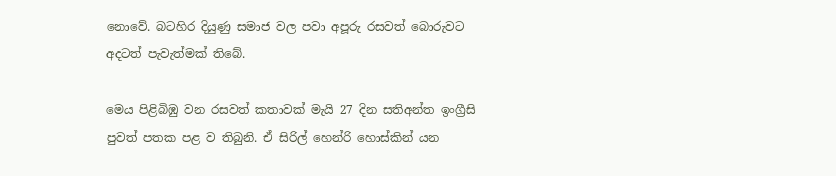නොවේ. බටහිර දියුණු සමාජ වල පවා අපූරු රසවත් බොරුවට අදටත් පැවැත්මක් තිබේ.

මෙය පිළිබිඹු වන රසවත් කතාවක් මැයි 27 දින සතිඅන්ත ඉංග්‍රීසි පුවත් පතක පළ ව තිබුනි. ඒ සිරිල් හෙන්රි හොස්කින් යන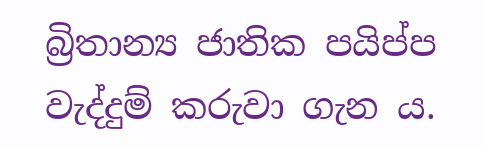බ්‍රිතාන්‍ය ජාතික පයිප්ප වැද්දුම් කරුවා ගැන ය.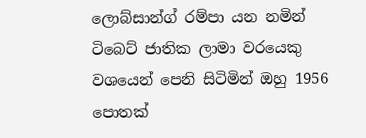ලොබ්සාන්ග් රම්පා යන නමින් ටිබෙට් ජාතික ලාමා වරයෙකු වශයෙන් පෙනි සිටිමින් ඔහු 1956 පොතක්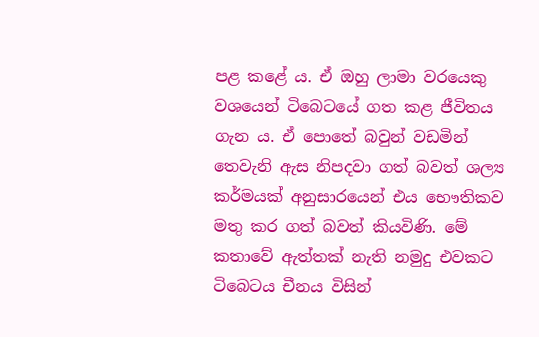පළ කළේ ය. ඒ ඔහු ලාමා වරයෙකු වශයෙන් ටිබෙටයේ ගත කළ ජීවිතය ගැන ය. ඒ පොතේ බවුන් වඩමින් තෙවැනි ඇස නිපදවා ගත් බවත් ශල්‍ය කර්මයක් අනුසාරයෙන් එය භෞතිකව මතු කර ගත් බවත් කියවිණි. මේ කතාවේ ඇත්තක් නැති නමුදු එවකට ටිබෙටය චීනය විසින්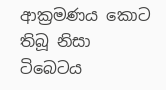ආක්‍රමණය කොට තිබූ නිසා ටිබෙටය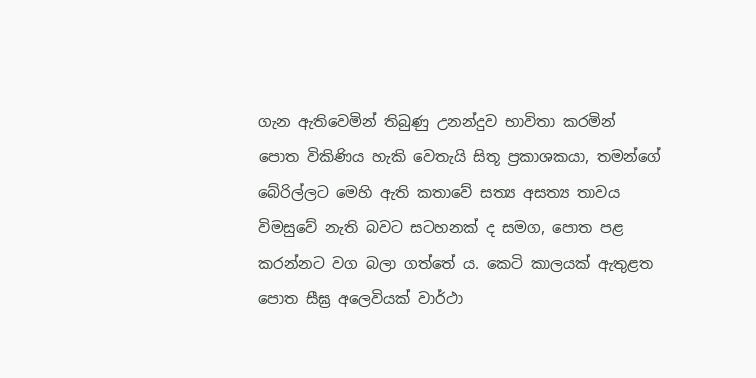ගැන ඇතිවෙමින් තිබුණු උනන්දුව භාවිතා කරමින් පොත විකිණිය හැකි වෙතැයි සිතූ ප්‍රකාශකයා, තමන්ගේ බේරිල්ලට මෙහි ඇති කතාවේ සත්‍ය අසත්‍ය තාවය විමසුවේ නැති බවට සටහනක් ද සමග, පොත පළ කරන්නට වග බලා ගත්තේ ය. කෙටි කාලයක් ඇතුළත පොත සීඝ්‍ර අලෙවියක් වාර්ථා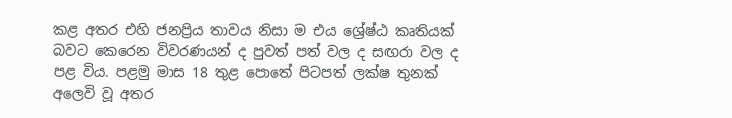කළ අතර එහි ජනප්‍රිය තාවය නිසා ම එය ශ්‍රේෂ්ඨ කෘතියක් බවට කෙරෙන විවරණයන් ද පුවත් පත් වල ද සඟරා වල ද පළ විය. පළමු මාස 18 තුළ පොතේ පිටපත් ලක්ෂ තුනක් අලෙවි වූ අතර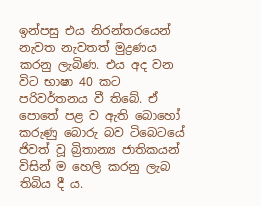ඉන්පසු එය නිරන්තරයෙන් නැවත නැවතත් මුද්‍රණය කරනු ලැබිණ. එය අද වන විට භාෂා 40 කට පරිවර්තනය වී තිබේ. ඒ පොතේ පළ ව ඇති බොහෝ කරුණු බොරු බව ටිබෙටයේ ජිවත් වූ බ්‍රිතාන්‍ය ජාතිකයන් විසින් ම හෙලි කරනු ලැබ තිබිය දී ය.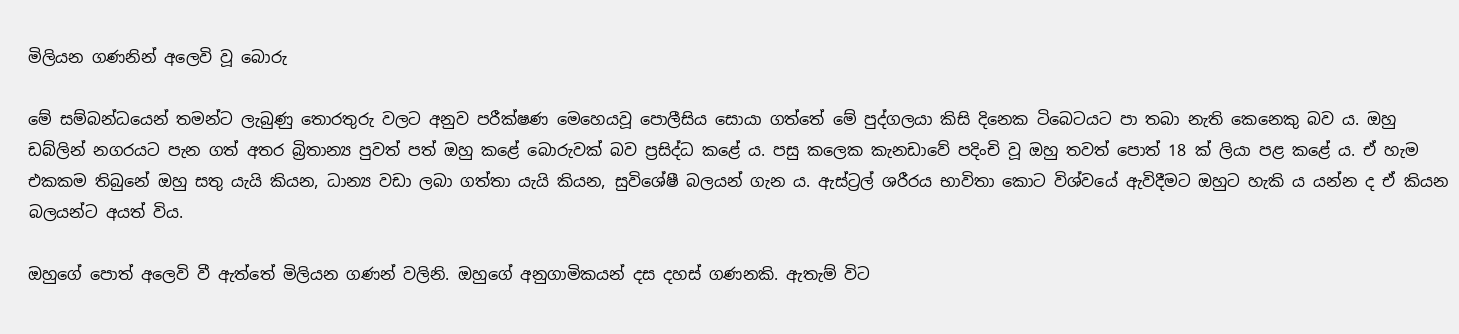මිලියන ගණනින් අලෙවි වූ බොරු

මේ සම්බන්ධයෙන් තමන්ට ලැබුණු තොරතුරු වලට අනුව පරීක්ෂණ මෙහෙයවූ පොලීසිය සොයා ගත්තේ මේ පුද්ගලයා කිසි දිනෙක ටිබෙටයට පා තබා නැති කෙනෙකු බව ය. ඔහු ඩබ්ලින් නගරයට පැන ගත් අතර බ්‍රිතාන්‍ය පුවත් පත් ඔහු කළේ බොරුවක් බව ප්‍රසිද්ධ කළේ ය. පසු කලෙක කැනඩාවේ පදිංචි වූ ඔහු තවත් පොත් 18 ක් ලියා පළ කළේ ය. ඒ හැම එකකම තිබුනේ ඔහු සතු යැයි කියන, ධාන්‍ය වඩා ලබා ගත්තා යැයි කියන, සුවිශේෂී බලයන් ගැන ය. ඇස්ට්‍රල් ශරීරය භාවිතා කොට විශ්වයේ ඇවිදීමට ඔහුට හැකි ය යන්න ද ඒ කියන බලයන්ට අයත් විය.

ඔහුගේ පොත් අලෙවි වී ඇත්තේ මිලියන ගණන් වලිනි. ඔහුගේ අනුගාමිකයන් දස දහස් ගණනකි. ඇතැම් විට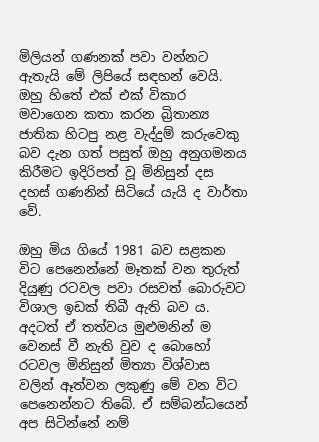මිලියන් ගණනක් පවා වන්නට ඇතැයි මේ ලිපියේ සඳහන් වෙයි. ඔහු හිතේ එක් එක් විකාර මවාගෙන කතා කරන බ්‍රිතාන්‍ය ජාතික හිටපු නළ වැද්දුම් කරුවෙකු බව දැන ගත් පසුත් ඔහු අනුගමනය කිරීමට ඉදිරිපත් වූ මිනිසුන් දස දහස් ගණනින් සිටියේ යැයි ද වාර්තා වේ.

ඔහු මිය ගියේ 1981 බව සළකන විට පෙනෙන්නේ මෑතක් වන තුරුත් දියුණු රටවල පවා රසවත් බොරුවට විශාල ඉඩක් තිබී ඇති බව ය. අදටත් ඒ තත්වය මුළුමනින් ම වෙනස් වී නැති වුව ද බොහෝ රටවල මිනිසුන් මිත්‍යා විශ්වාස වලින් ඈත්වන ලකුණු මේ වන විට පෙනෙන්නට තිබේ. ඒ සම්බන්ධයෙන් අප සිටින්නේ නම්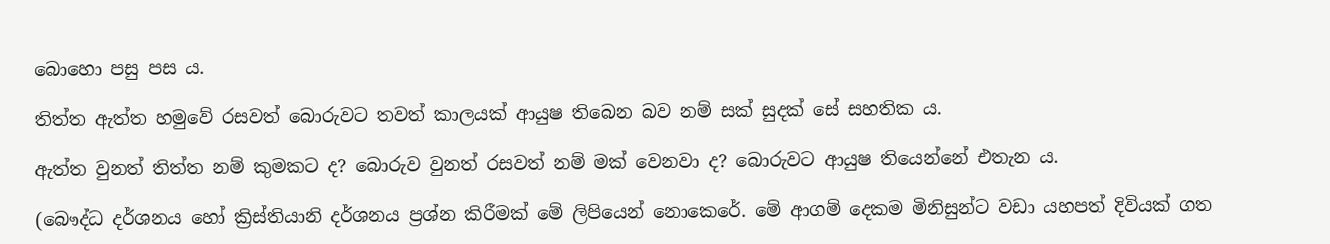බොහො පසු පස ය.

තිත්ත ඇත්ත හමුවේ රසවත් බොරුවට තවත් කාලයක් ආයුෂ තිබෙන බව නම් සක් සුදක් සේ සහතික ය.

ඇත්ත වුනත් තිත්ත නම් කුමකට ද? බොරුව වුනත් රසවත් නම් මක් වෙනවා ද? බොරුවට ආයුෂ තියෙන්නේ එතැන ය.

(බෞද්ධ දර්ශනය හෝ ක්‍රිස්තියානි දර්ශනය ප්‍රශ්න කිරීමක් මේ ලිපියෙන් නොකෙරේ. මේ ආගම් දෙකම මිනිසුන්ට වඩා යහපත් දිවියක් ගත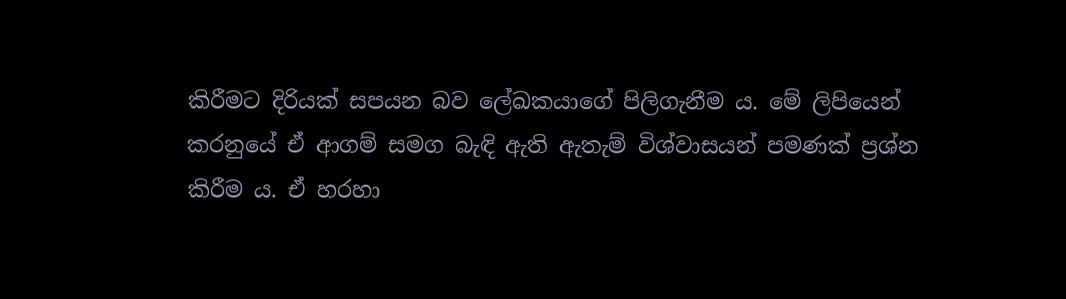කිරීමට දිරියක් සපයන බව ලේඛකයාගේ පිලිගැනීම ය. මේ ලිපියෙන් කරනුයේ ඒ ආගම් සමග බැඳි ඇති ඇතැම් විශ්වාසයන් පමණක් ප්‍රශ්න කිරීම ය. ඒ හරහා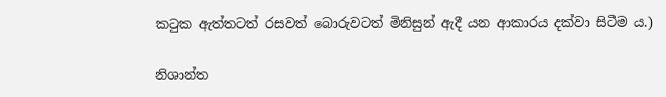කටුක ඇත්තටත් රසවත් බොරුවටත් මිනිසුන් ඇදී යන ආකාරය දක්වා සිටීම ය.)

නිශාන්ත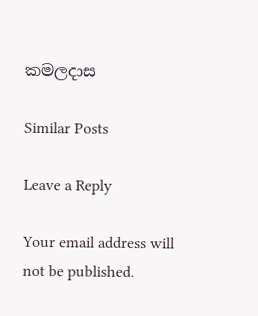කමලදාස

Similar Posts

Leave a Reply

Your email address will not be published.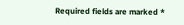Required fields are marked *